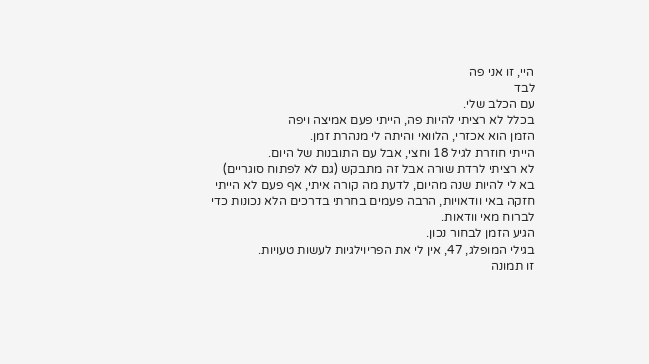היי, זו אני פה
לבד
עם הכלב שלי.
בכלל לא רציתי להיות פה, הייתי פעם אמיצה ויפה
הזמן הוא אכזרי, הלוואי והיתה לי מנהרת זמן.
הייתי חוזרת לגיל 18 וחצי, אבל עם התובנות של היום.
לא רציתי לרדת שורה אבל זה מתבקש (גם לא לפתוח סוגריים)
בא לי להיות שנה מהיום, לדעת מה קורה איתי, אף פעם לא הייתי חזקה באי וודאויות, הרבה פעמים בחרתי בדרכים הלא נכונות כדי לברוח מאי וודאות.
הגיע הזמן לבחור נכון.
בגילי המופלג, 47, אין לי את הפריוילגיות לעשות טעויות.
זו תמונה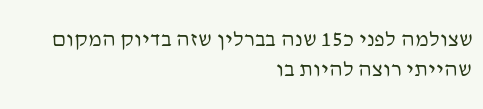שצולמה לפני כ15 שנה בברלין שזה בדיוק המקום שהייתי רוצה להיות בו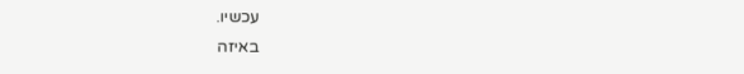עכשיו.
באיזה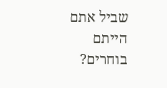שביל אתם הייתם בוחרים?